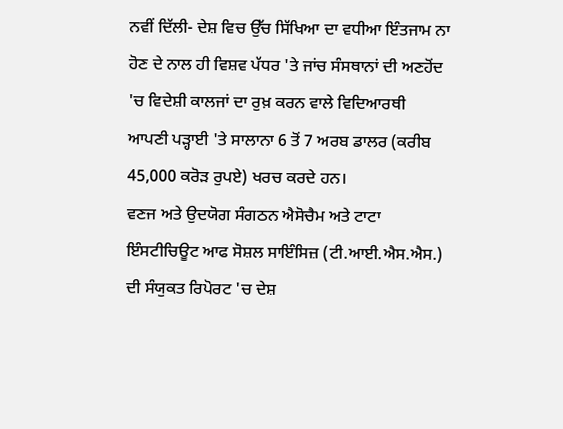ਨਵੀਂ ਦਿੱਲੀ- ਦੇਸ਼ ਵਿਚ ਉੱਚ ਸਿੱਖਿਆ ਦਾ ਵਧੀਆ ਇੰਤਜਾਮ ਨਾ ਹੋਣ ਦੇ ਨਾਲ ਹੀ ਵਿਸ਼ਵ ਪੱਧਰ 'ਤੇ ਜਾਂਚ ਸੰਸਥਾਨਾਂ ਦੀ ਅਣਹੋਂਦ 'ਚ ਵਿਦੇਸ਼ੀ ਕਾਲਜਾਂ ਦਾ ਰੁਖ਼ ਕਰਨ ਵਾਲੇ ਵਿਦਿਆਰਥੀ ਆਪਣੀ ਪੜ੍ਹਾਈ 'ਤੇ ਸਾਲਾਨਾ 6 ਤੋਂ 7 ਅਰਬ ਡਾਲਰ (ਕਰੀਬ 45,000 ਕਰੋੜ ਰੁਪਏ) ਖਰਚ ਕਰਦੇ ਹਨ।
ਵਣਜ ਅਤੇ ਉਦਯੋਗ ਸੰਗਠਨ ਐਸੋਚੈਮ ਅਤੇ ਟਾਟਾ ਇੰਸਟੀਚਿਊਟ ਆਫ ਸੋਸ਼ਲ ਸਾਇੰਸਿਜ਼ (ਟੀ.ਆਈ.ਐਸ.ਐਸ.) ਦੀ ਸੰਯੁਕਤ ਰਿਪੋਰਟ 'ਚ ਦੇਸ਼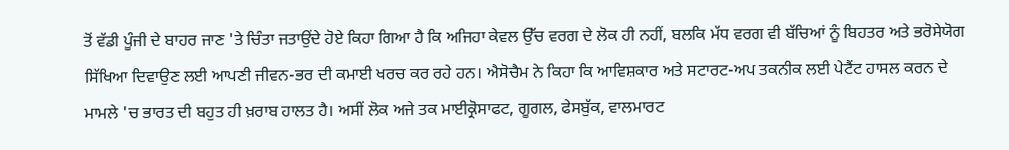ਤੋਂ ਵੱਡੀ ਪੂੰਜੀ ਦੇ ਬਾਹਰ ਜਾਣ 'ਤੇ ਚਿੰਤਾ ਜਤਾਉਂਦੇ ਹੋਏ ਕਿਹਾ ਗਿਆ ਹੈ ਕਿ ਅਜਿਹਾ ਕੇਵਲ ਉੱਚ ਵਰਗ ਦੇ ਲੋਕ ਹੀ ਨਹੀਂ, ਬਲਕਿ ਮੱਧ ਵਰਗ ਵੀ ਬੱਚਿਆਂ ਨੂੰ ਬਿਹਤਰ ਅਤੇ ਭਰੋਸੇਯੋਗ ਸਿੱਖਿਆ ਦਿਵਾਉਣ ਲਈ ਆਪਣੀ ਜੀਵਨ-ਭਰ ਦੀ ਕਮਾਈ ਖਰਚ ਕਰ ਰਹੇ ਹਨ। ਐਸੋਚੈਮ ਨੇ ਕਿਹਾ ਕਿ ਆਵਿਸ਼ਕਾਰ ਅਤੇ ਸਟਾਰਟ-ਅਪ ਤਕਨੀਕ ਲਈ ਪੇਟੈਂਟ ਹਾਸਲ ਕਰਨ ਦੇ ਮਾਮਲੇ 'ਚ ਭਾਰਤ ਦੀ ਬਹੁਤ ਹੀ ਖ਼ਰਾਬ ਹਾਲਤ ਹੈ। ਅਸੀਂ ਲੋਕ ਅਜੇ ਤਕ ਮਾਈਕ੍ਰੋਸਾਫਟ, ਗੂਗਲ, ਫੇਸਬੁੱਕ, ਵਾਲਮਾਰਟ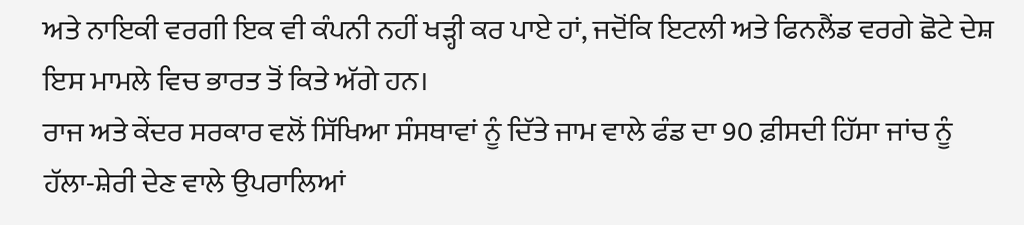ਅਤੇ ਨਾਇਕੀ ਵਰਗੀ ਇਕ ਵੀ ਕੰਪਨੀ ਨਹੀਂ ਖੜ੍ਹੀ ਕਰ ਪਾਏ ਹਾਂ, ਜਦੋਂਕਿ ਇਟਲੀ ਅਤੇ ਫਿਨਲੈਂਡ ਵਰਗੇ ਛੋਟੇ ਦੇਸ਼ ਇਸ ਮਾਮਲੇ ਵਿਚ ਭਾਰਤ ਤੋਂ ਕਿਤੇ ਅੱਗੇ ਹਨ।
ਰਾਜ ਅਤੇ ਕੇਂਦਰ ਸਰਕਾਰ ਵਲੋਂ ਸਿੱਖਿਆ ਸੰਸਥਾਵਾਂ ਨੂੰ ਦਿੱਤੇ ਜਾਮ ਵਾਲੇ ਫੰਡ ਦਾ 90 ਫ਼ੀਸਦੀ ਹਿੱਸਾ ਜਾਂਚ ਨੂੰ ਹੱਲਾ-ਸ਼ੇਰੀ ਦੇਣ ਵਾਲੇ ਉਪਰਾਲਿਆਂ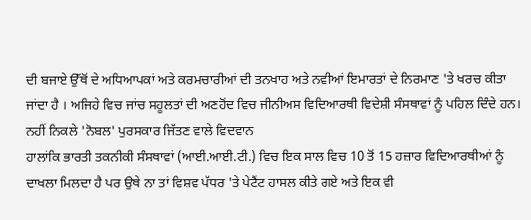ਦੀ ਬਜਾਏ ਉੱਥੋਂ ਦੇ ਅਧਿਆਪਕਾਂ ਅਤੇ ਕਰਮਚਾਰੀਆਂ ਦੀ ਤਨਖਾਹ ਅਤੇ ਨਵੀਆਂ ਇਮਾਰਤਾਂ ਦੇ ਨਿਰਮਾਣ 'ਤੇ ਖਰਚ ਕੀਤਾ ਜਾਂਦਾ ਹੈ । ਅਜਿਹੇ ਵਿਚ ਜਾਂਚ ਸਹੂਲਤਾਂ ਦੀ ਅਣਹੋਂਦ ਵਿਚ ਜੀਨੀਅਸ ਵਿਦਿਆਰਥੀ ਵਿਦੇਸ਼ੀ ਸੰਸਥਾਵਾਂ ਨੂੰ ਪਹਿਲ ਦਿੰਦੇ ਹਨ।
ਨਹੀਂ ਨਿਕਲੇ 'ਨੋਬਲ' ਪੁਰਸਕਾਰ ਜਿੱਤਣ ਵਾਲੇ ਵਿਦਵਾਨ
ਹਾਲਾਂਕਿ ਭਾਰਤੀ ਤਕਨੀਕੀ ਸੰਸਥਾਵਾਂ (ਆਈ.ਆਈ.ਟੀ.) ਵਿਚ ਇਕ ਸਾਲ ਵਿਚ 10 ਤੋਂ 15 ਹਜ਼ਾਰ ਵਿਦਿਆਰਥੀਆਂ ਨੂੰ ਦਾਖਲਾ ਮਿਲਦਾ ਹੈ ਪਰ ਉਥੇ ਨਾ ਤਾਂ ਵਿਸ਼ਵ ਪੱਧਰ 'ਤੇ ਪੇਟੈਂਟ ਹਾਸਲ ਕੀਤੇ ਗਏ ਅਤੇ ਇਕ ਵੀ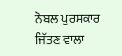ਨੋਬਲ ਪੁਰਸਕਾਰ ਜਿੱਤਣ ਵਾਲਾ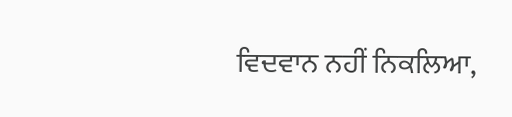ਵਿਦਵਾਨ ਨਹੀਂ ਨਿਕਲਿਆ,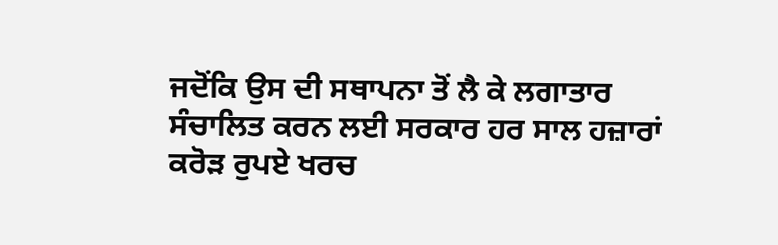ਜਦੋਂਕਿ ਉਸ ਦੀ ਸਥਾਪਨਾ ਤੋਂ ਲੈ ਕੇ ਲਗਾਤਾਰ ਸੰਚਾਲਿਤ ਕਰਨ ਲਈ ਸਰਕਾਰ ਹਰ ਸਾਲ ਹਜ਼ਾਰਾਂ ਕਰੋੜ ਰੁਪਏ ਖਰਚ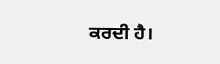ਕਰਦੀ ਹੈ।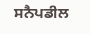ਸਨੈਪਡੀਲ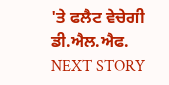'ਤੇ ਫਲੈਟ ਵੇਚੇਗੀ ਡੀ.ਐਲ.ਐਫ.
NEXT STORY